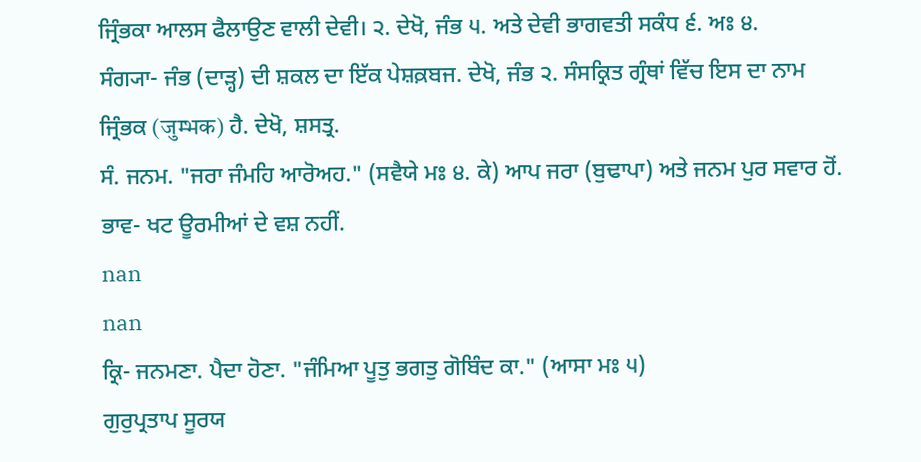ਜ੍ਰਿੰਭਕਾ ਆਲਸ ਫੈਲਾਉਣ ਵਾਲੀ ਦੇਵੀ। ੨. ਦੇਖੋ, ਜੰਭ ੫. ਅਤੇ ਦੇਵੀ ਭਾਗਵਤੀ ਸਕੰਧ ੬. ਅਃ ੪.
ਸੰਗ੍ਯਾ- ਜੰਭ (ਦਾੜ੍ਹ) ਦੀ ਸ਼ਕਲ ਦਾ ਇੱਕ ਪੇਸ਼ਕ਼ਬਜ. ਦੇਖੋ, ਜੰਭ ੨. ਸੰਸਕ੍ਰਿਤ ਗ੍ਰੰਥਾਂ ਵਿੱਚ ਇਸ ਦਾ ਨਾਮ ਜ੍ਰਿੰਭਕ (जुम्भक) ਹੈ. ਦੇਖੋ, ਸ਼ਸਤ੍ਰ.
ਸੰ. ਜਨਮ. "ਜਰਾ ਜੰਮਹਿ ਆਰੋਅਹ." (ਸਵੈਯੇ ਮਃ ੪. ਕੇ) ਆਪ ਜਰਾ (ਬੁਢਾਪਾ) ਅਤੇ ਜਨਮ ਪੁਰ ਸਵਾਰ ਹੋਂ. ਭਾਵ- ਖਟ ਊਰਮੀਆਂ ਦੇ ਵਸ਼ ਨਹੀਂ.
nan
nan
ਕ੍ਰਿ- ਜਨਮਣਾ. ਪੈਦਾ ਹੋਣਾ. "ਜੰਮਿਆ ਪੂਤੁ ਭਗਤੁ ਗੋਬਿੰਦ ਕਾ." (ਆਸਾ ਮਃ ੫)
ਗੁਰੁਪ੍ਰਤਾਪ ਸੂਰਯ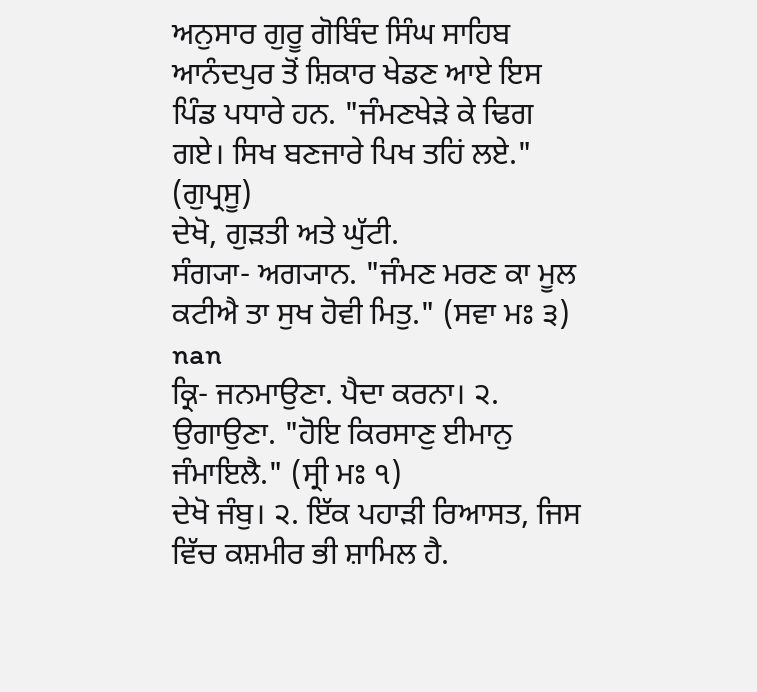ਅਨੁਸਾਰ ਗੁਰੂ ਗੋਬਿੰਦ ਸਿੰਘ ਸਾਹਿਬ ਆਨੰਦਪੁਰ ਤੋਂ ਸ਼ਿਕਾਰ ਖੇਡਣ ਆਏ ਇਸ ਪਿੰਡ ਪਧਾਰੇ ਹਨ. "ਜੰਮਣਖੇੜੇ ਕੇ ਢਿਗ ਗਏ। ਸਿਖ ਬਣਜਾਰੇ ਪਿਖ ਤਹਿਂ ਲਏ." (ਗੁਪ੍ਰਸੂ)
ਦੇਖੋ, ਗੁੜਤੀ ਅਤੇ ਘੁੱਟੀ.
ਸੰਗ੍ਯਾ- ਅਗ੍ਯਾਨ. "ਜੰਮਣ ਮਰਣ ਕਾ ਮੂਲ ਕਟੀਐ ਤਾ ਸੁਖ ਹੋਵੀ ਮਿਤੁ." (ਸਵਾ ਮਃ ੩)
nan
ਕ੍ਰਿ- ਜਨਮਾਉਣਾ. ਪੈਦਾ ਕਰਨਾ। ੨. ਉਗਾਉਣਾ. "ਹੋਇ ਕਿਰਸਾਣੁ ਈਮਾਨੁ ਜੰਮਾਇਲੈ." (ਸ੍ਰੀ ਮਃ ੧)
ਦੇਖੋ ਜੰਬੁ। ੨. ਇੱਕ ਪਹਾੜੀ ਰਿਆਸਤ, ਜਿਸ ਵਿੱਚ ਕਸ਼ਮੀਰ ਭੀ ਸ਼ਾਮਿਲ ਹੈ.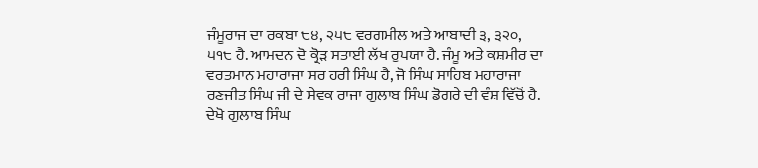ਜੰਮੂਰਾਜ ਦਾ ਰਕਬਾ ੮੪, ੨੫੮ ਵਰਗਮੀਲ ਅਤੇ ਆਬਾਦੀ ੩, ੩੨੦, ੫੧੮ ਹੈ. ਆਮਦਨ ਦੋ ਕ੍ਰੋੜ ਸਤਾਈ ਲੱਖ ਰੁਪਯਾ ਹੈ. ਜੰਮੂ ਅਤੇ ਕਸ਼ਮੀਰ ਦਾ ਵਰਤਮਾਨ ਮਹਾਰਾਜਾ ਸਰ ਹਰੀ ਸਿੰਘ ਹੈ, ਜੋ ਸਿੰਘ ਸਾਹਿਬ ਮਹਾਰਾਜਾ ਰਣਜੀਤ ਸਿੰਘ ਜੀ ਦੇ ਸੇਵਕ ਰਾਜਾ ਗੁਲਾਬ ਸਿੰਘ ਡੋਗਰੇ ਦੀ ਵੰਸ਼ ਵਿੱਚੋਂ ਹੈ. ਦੇਖੋ ਗੁਲਾਬ ਸਿੰਘ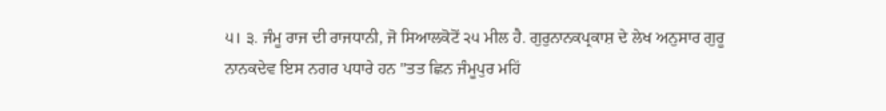੫। ੩. ਜੰਮੂ ਰਾਜ ਦੀ ਰਾਜਧਾਨੀ, ਜੋ ਸਿਆਲਕੋਟੋਂ ੨੫ ਮੀਲ ਹੈ. ਗੁਰੁਨਾਨਕਪ੍ਰਕਾਸ਼ ਦੇ ਲੇਖ ਅਨੁਸਾਰ ਗੁਰੂ ਨਾਨਕਦੇਵ ਇਸ ਨਗਰ ਪਧਾਰੇ ਹਨ "ਤਤ ਛਿਨ ਜੰਮੂਪੁਰ ਮਹਿਂ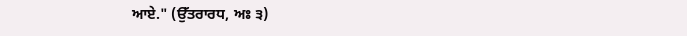ਆਏ." (ਉੱਤਰਾਰਧ, ਅਃ ੩)